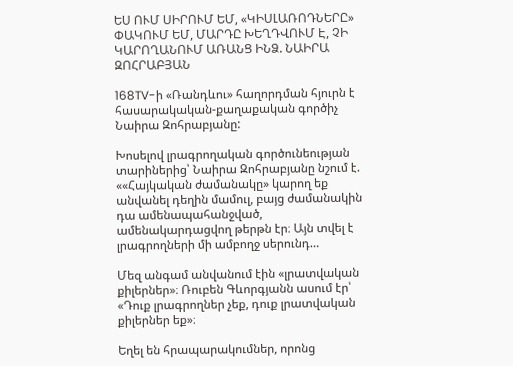ԵՍ ՈՒՄ ՍԻՐՈՒՄ ԵՄ, «ԿԻՍԼԱՌՈԴՆԵՐԸ» ՓԱԿՈՒՄ ԵՄ, ՄԱՐԴԸ ԽԵՂԴՎՈՒՄ Է, ՉԻ ԿԱՐՈՂԱՆՈՒՄ ԱՌԱՆՑ ԻՆՁ. ՆԱԻՐԱ ԶՈՀՐԱԲՅԱՆ

168TV-ի «Ռանդևու» հաղորդման հյուրն է հասարակական-քաղաքական գործիչ Նաիրա Զոհրաբյանը:

Խոսելով լրագրողական գործունեության տարիներից՝ Նաիրա Զոհրաբյանը նշում է. ««Հայկական ժամանակը» կարող եք անվանել դեղին մամուլ, բայց ժամանակին դա ամենապահանջված, ամենակարդացվող թերթն էր։ Այն տվել է լրագրողների մի ամբողջ սերունդ…

Մեզ անգամ անվանում էին «լրատվական քիլերներ»։ Ռուբեն Գևորգյանն ասում էր՝ «Դուք լրագրողներ չեք, դուք լրատվական քիլերներ եք»։

Եղել են հրապարակումներ, որոնց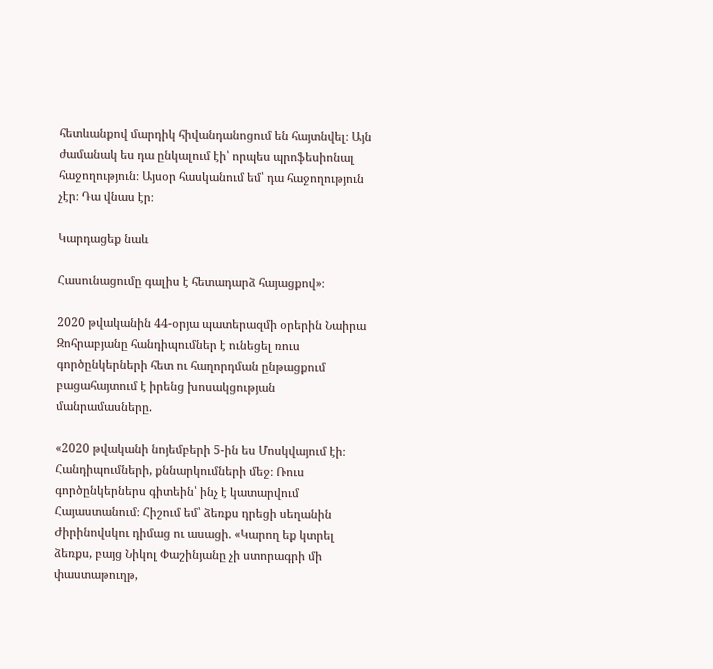հետևանքով մարդիկ հիվանդանոցում են հայտնվել։ Այն ժամանակ ես դա ընկալում էի՝ որպես պրոֆեսիոնալ հաջողություն։ Այսօր հասկանում եմ՝ դա հաջողություն չէր։ Դա վնաս էր։

Կարդացեք նաև

Հասունացումը գալիս է հետադարձ հայացքով»։

2020 թվականին 44-օրյա պատերազմի օրերին Նաիրա Զոհրաբյանը հանդիպումներ է ունեցել ռուս գործընկերների հետ ու հաղորդման ընթացքում բացահայտում է իրենց խոսակցության մանրամասները.

«2020 թվականի նոյեմբերի 5-ին ես Մոսկվայում էի։ Հանդիպումների, քննարկումների մեջ։ Ռուս գործընկերներս գիտեին՝ ինչ է կատարվում Հայաստանում։ Հիշում եմ՝ ձեռքս դրեցի սեղանին Ժիրինովսկու դիմաց ու ասացի. «Կարող եք կտրել ձեռքս, բայց Նիկոլ Փաշինյանը չի ստորագրի մի փաստաթուղթ,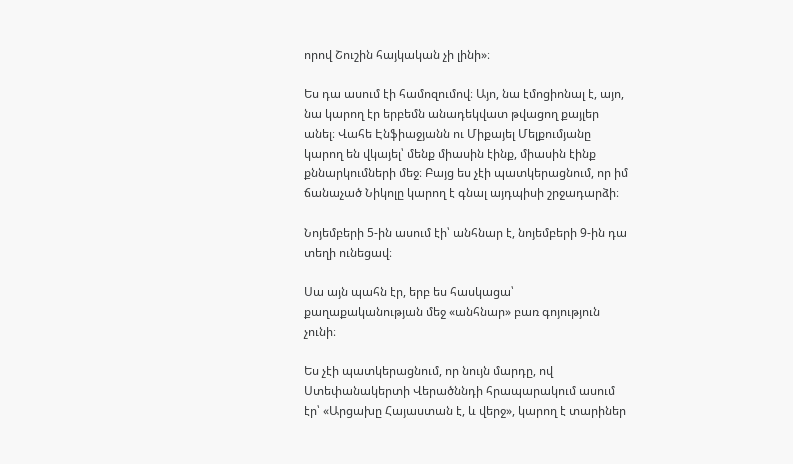որով Շուշին հայկական չի լինի»։

Ես դա ասում էի համոզումով։ Այո, նա էմոցիոնալ է, այո, նա կարող էր երբեմն անադեկվատ թվացող քայլեր անել։ Վահե Էնֆիաջյանն ու Միքայել Մելքումյանը կարող են վկայել՝ մենք միասին էինք, միասին էինք քննարկումների մեջ։ Բայց ես չէի պատկերացնում, որ իմ ճանաչած Նիկոլը կարող է գնալ այդպիսի շրջադարձի։

Նոյեմբերի 5-ին ասում էի՝ անհնար է, նոյեմբերի 9-ին դա տեղի ունեցավ։

Սա այն պահն էր, երբ ես հասկացա՝ քաղաքականության մեջ «անհնար» բառ գոյություն չունի։

Ես չէի պատկերացնում, որ նույն մարդը, ով Ստեփանակերտի Վերածննդի հրապարակում ասում էր՝ «Արցախը Հայաստան է, և վերջ», կարող է տարիներ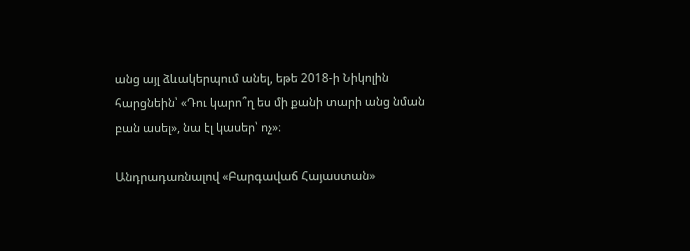անց այլ ձևակերպում անել, եթե 2018-ի Նիկոլին հարցնեին՝ «Դու կարո՞ղ ես մի քանի տարի անց նման բան ասել», նա էլ կասեր՝ ոչ»։

Անդրադառնալով «Բարգավաճ Հայաստան»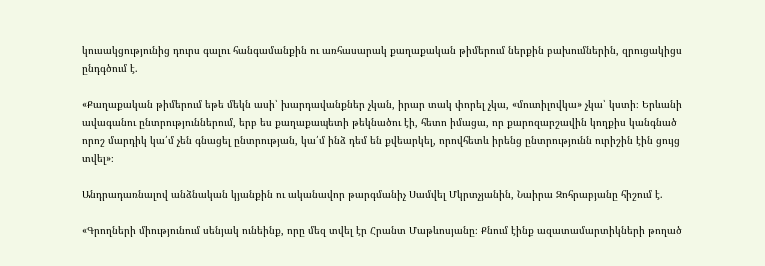կուսակցությունից դուրս գալու հանգամանքին ու առհասարակ քաղաքական թիմերում ներքին բախումներին, զրուցակիցս ընդգծում է.

«Քաղաքական թիմերում եթե մեկն ասի՝ խարդավանքներ չկան, իրար տակ փորել չկա, «մուտիլովկա» չկա՝ կստի։ Երևանի ավագանու ընտրություններում, երբ ես քաղաքապետի թեկնածու էի, հետո իմացա, որ քարոզարշավին կողքիս կանգնած որոշ մարդիկ կա՛մ չեն գնացել ընտրության, կա՛մ ինձ դեմ են քվեարկել, որովհետև իրենց ընտրությունն ուրիշին էին ցույց տվել»։

Անդրադառնալով անձնական կյանքին ու ականավոր թարգմանիչ Սամվել Մկրտչյանին, Նաիրա Զոհրաբյանը հիշում է.

«Գրողների միությունում սենյակ ունեինք, որը մեզ տվել էր Հրանտ Մաթևոսյանը։ Քնում էինք ազատամարտիկների թողած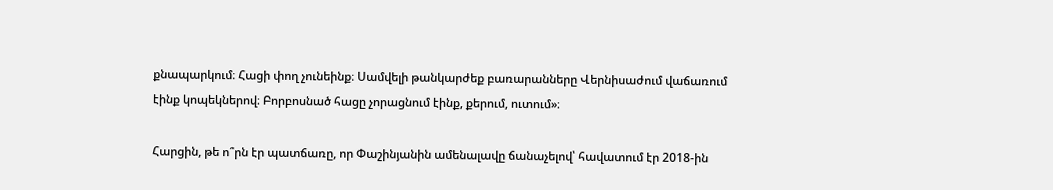քնապարկում։ Հացի փող չունեինք։ Սամվելի թանկարժեք բառարանները Վերնիսաժում վաճառում էինք կոպեկներով։ Բորբոսնած հացը չորացնում էինք, քերում, ուտում»։

Հարցին, թե ո՞րն էր պատճառը, որ Փաշինյանին ամենալավը ճանաչելով՝ հավատում էր 2018-ին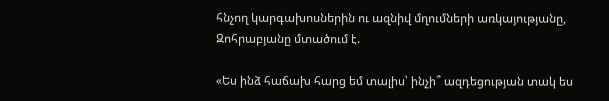հնչող կարգախոսներին ու ազնիվ մղումների առկայությանը, Զոհրաբյանը մտածում է.

«Ես ինձ հաճախ հարց եմ տալիս՝ ինչի՞ ազդեցության տակ ես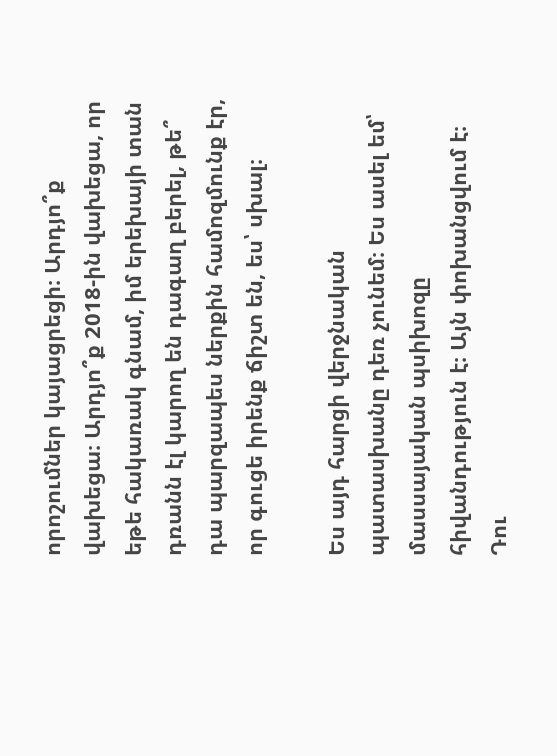որոշումներ կայացրեցի։ Արդյո՞ք վախեցա։ Արդյո՞ք 2018-ին վախեցա, որ եթե հակառակ գնամ, իմ երեխայի տան դռանն էլ կարող են դագաղ բերել, թե՞ դա պարզապես ներքին համոզմունք էր, որ գուցե իրենք ճիշտ են, ես՝ սխալ։

Ես այդ հարցի վերջնական պատասխանը դեռ չունեմ։ Ես ասել եմ՝ մասսայական պսիխոզը հիվանդություն է։ Այն փոխանցվում է։ Դու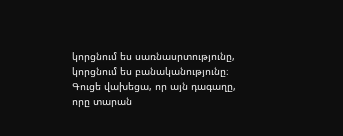կորցնում ես սառնասրտությունը, կորցնում ես բանականությունը։ Գուցե վախեցա, որ այն դագաղը, որը տարան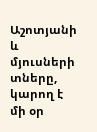Աշոտյանի և մյուսների տները, կարող է մի օր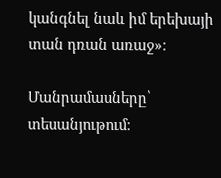կանգնել նաև իմ երեխայի տան դռան առաջ»։

Մանրամասները՝ տեսանյութում։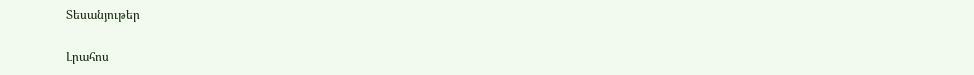Տեսանյութեր

Լրահոս